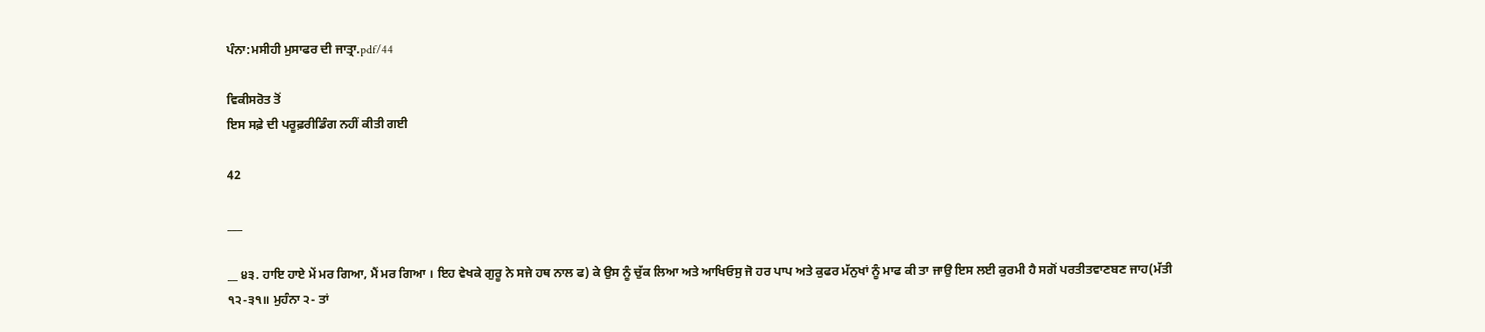ਪੰਨਾ:ਮਸੀਹੀ ਮੁਸਾਫਰ ਦੀ ਜਾਤ੍ਰਾ.pdf/44

ਵਿਕੀਸਰੋਤ ਤੋਂ
ਇਸ ਸਫ਼ੇ ਦੀ ਪਰੂਫ਼ਰੀਡਿੰਗ ਨਹੀਂ ਕੀਤੀ ਗਈ

42

___

__ ੪੩. ਹਾਇ ਹਾਏ ਮੇਂ ਮਰ ਗਿਆ, ਮੈਂ ਮਰ ਗਿਆ । ਇਹ ਵੇਖਕੇ ਗੁਰੂ ਨੇ ਸਜੇ ਹਥ ਨਾਲ ਫ) ਕੇ ਉਸ ਨੂੰ ਚੁੱਕ ਲਿਆ ਅਤੇ ਆਖਿਓਸੁ ਜੋ ਹਰ ਪਾਪ ਅਤੇ ਕੁਫਰ ਮੱਨੁਖਾਂ ਨੂੰ ਮਾਫ ਕੀ ਤਾ ਜਾਉ ਇਸ ਲਈ ਕੁਰਮੀ ਹੈ ਸਗੋਂ ਪਰਤੀਤਵਾਣਬਣ ਜਾਹ(ਮੱਤੀ ੧੨-੩੧॥ ਮੁਹੰਨਾ ੨- ਤਾਂ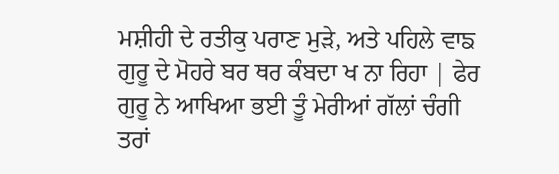ਮਸ਼ੀਹੀ ਦੇ ਰਤੀਕੁ ਪਰਾਣ ਮੁੜੇ, ਅਤੇ ਪਹਿਲੇ ਵਾਙ ਗੁਰੂ ਦੇ ਮੋਹਰੇ ਬਰ ਥਰ ਕੰਬਦਾ ਖ ਨਾ ਰਿਹਾ | ਫੇਰ ਗੁਰੂ ਨੇ ਆਖਿਆ ਭਈ ਤੂੰ ਮੇਰੀਆਂ ਗੱਲਾਂ ਚੰਗੀ ਤਰਾਂ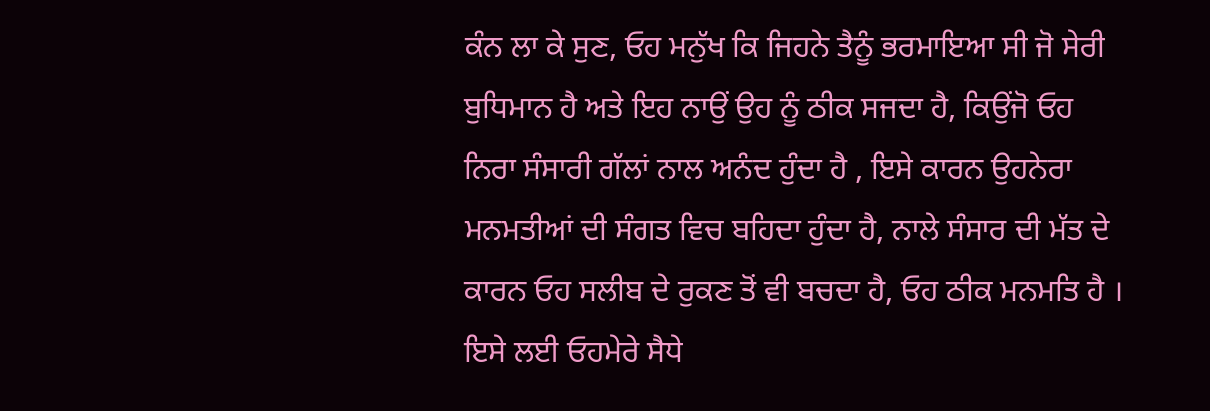ਕੰਨ ਲਾ ਕੇ ਸੁਣ, ਓਹ ਮਨੁੱਖ ਕਿ ਜਿਹਨੇ ਤੈਨੂੰ ਭਰਮਾਇਆ ਸੀ ਜੋ ਸੇਰੀ ਬੁਧਿਮਾਨ ਹੈ ਅਤੇ ਇਹ ਨਾਉਂ ਉਹ ਨੂੰ ਠੀਕ ਸਜਦਾ ਹੈ, ਕਿਉਂਜੋ ਓਹ ਨਿਰਾ ਸੰਸਾਰੀ ਗੱਲਾਂ ਨਾਲ ਅਨੰਦ ਹੁੰਦਾ ਹੈ , ਇਸੇ ਕਾਰਨ ਉਹਨੇਰਾ ਮਨਮਤੀਆਂ ਦੀ ਸੰਗਤ ਵਿਚ ਬਹਿਦਾ ਹੁੰਦਾ ਹੈ, ਨਾਲੇ ਸੰਸਾਰ ਦੀ ਮੱਤ ਦੇ ਕਾਰਨ ਓਹ ਸਲੀਬ ਦੇ ਰੁਕਣ ਤੋਂ ਵੀ ਬਚਦਾ ਹੈ, ਓਹ ਠੀਕ ਮਨਮਤਿ ਹੈ । ਇਸੇ ਲਈ ਓਹਮੇਰੇ ਸੈਧੇ